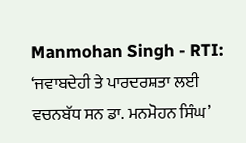Manmohan Singh - RTI: ‘ਜਵਾਬਦੇਹੀ ਤੇ ਪਾਰਦਰਸ਼ਤਾ ਲਈ ਵਚਨਬੱਧ ਸਨ ਡਾ. ਮਨਮੋਹਨ ਸਿੰਘ’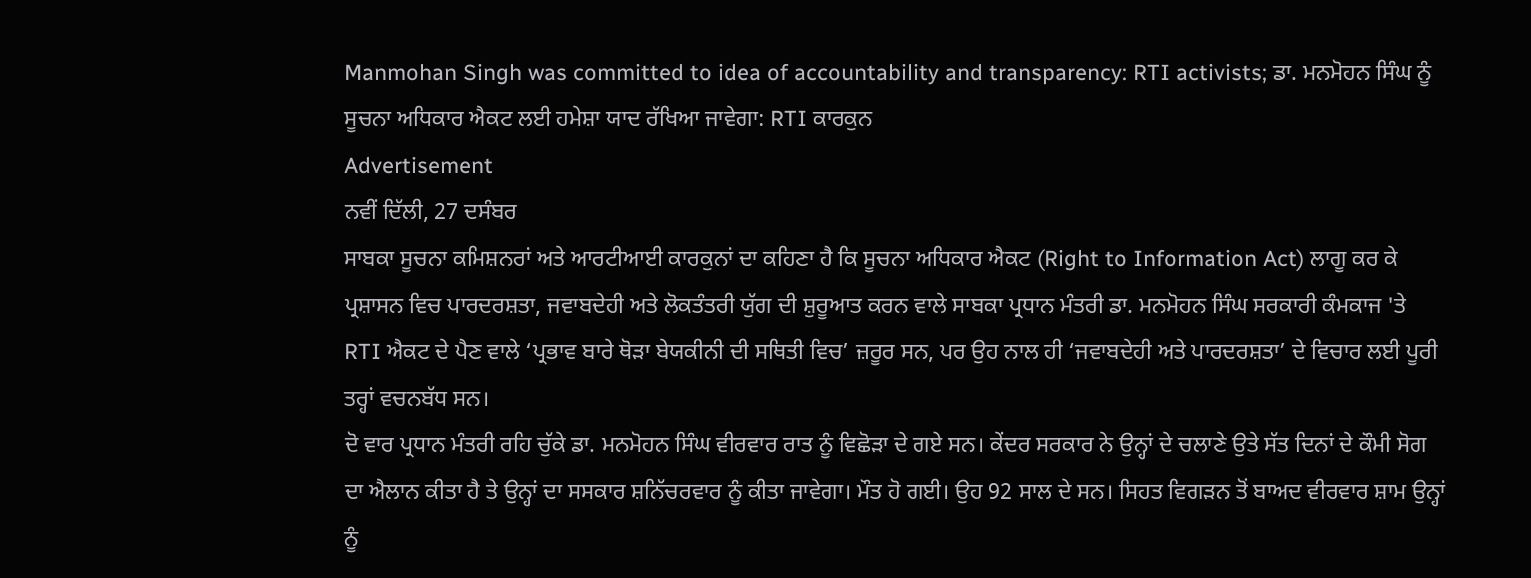Manmohan Singh was committed to idea of accountability and transparency: RTI activists; ਡਾ. ਮਨਮੋਹਨ ਸਿੰਘ ਨੂੰ ਸੂਚਨਾ ਅਧਿਕਾਰ ਐਕਟ ਲਈ ਹਮੇਸ਼ਾ ਯਾਦ ਰੱਖਿਆ ਜਾਵੇਗਾ: RTI ਕਾਰਕੁਨ
Advertisement
ਨਵੀਂ ਦਿੱਲੀ, 27 ਦਸੰਬਰ
ਸਾਬਕਾ ਸੂਚਨਾ ਕਮਿਸ਼ਨਰਾਂ ਅਤੇ ਆਰਟੀਆਈ ਕਾਰਕੁਨਾਂ ਦਾ ਕਹਿਣਾ ਹੈ ਕਿ ਸੂਚਨਾ ਅਧਿਕਾਰ ਐਕਟ (Right to Information Act) ਲਾਗੂ ਕਰ ਕੇ ਪ੍ਰਸ਼ਾਸਨ ਵਿਚ ਪਾਰਦਰਸ਼ਤਾ, ਜਵਾਬਦੇਹੀ ਅਤੇ ਲੋਕਤੰਤਰੀ ਯੁੱਗ ਦੀ ਸ਼ੁਰੂਆਤ ਕਰਨ ਵਾਲੇ ਸਾਬਕਾ ਪ੍ਰਧਾਨ ਮੰਤਰੀ ਡਾ. ਮਨਮੋਹਨ ਸਿੰਘ ਸਰਕਾਰੀ ਕੰਮਕਾਜ 'ਤੇ RTI ਐਕਟ ਦੇ ਪੈਣ ਵਾਲੇ ‘ਪ੍ਰਭਾਵ ਬਾਰੇ ਥੋੜਾ ਬੇਯਕੀਨੀ ਦੀ ਸਥਿਤੀ ਵਿਚ’ ਜ਼ਰੂਰ ਸਨ, ਪਰ ਉਹ ਨਾਲ ਹੀ ‘ਜਵਾਬਦੇਹੀ ਅਤੇ ਪਾਰਦਰਸ਼ਤਾ’ ਦੇ ਵਿਚਾਰ ਲਈ ਪੂਰੀ ਤਰ੍ਹਾਂ ਵਚਨਬੱਧ ਸਨ।
ਦੋ ਵਾਰ ਪ੍ਰਧਾਨ ਮੰਤਰੀ ਰਹਿ ਚੁੱਕੇ ਡਾ. ਮਨਮੋਹਨ ਸਿੰਘ ਵੀਰਵਾਰ ਰਾਤ ਨੂੰ ਵਿਛੋੜਾ ਦੇ ਗਏ ਸਨ। ਕੇਂਦਰ ਸਰਕਾਰ ਨੇ ਉਨ੍ਹਾਂ ਦੇ ਚਲਾਣੇ ਉਤੇ ਸੱਤ ਦਿਨਾਂ ਦੇ ਕੌਮੀ ਸੋਗ ਦਾ ਐਲਾਨ ਕੀਤਾ ਹੈ ਤੇ ਉਨ੍ਹਾਂ ਦਾ ਸਸਕਾਰ ਸ਼ਨਿੱਚਰਵਾਰ ਨੂੰ ਕੀਤਾ ਜਾਵੇਗਾ। ਮੌਤ ਹੋ ਗਈ। ਉਹ 92 ਸਾਲ ਦੇ ਸਨ। ਸਿਹਤ ਵਿਗੜਨ ਤੋਂ ਬਾਅਦ ਵੀਰਵਾਰ ਸ਼ਾਮ ਉਨ੍ਹਾਂ ਨੂੰ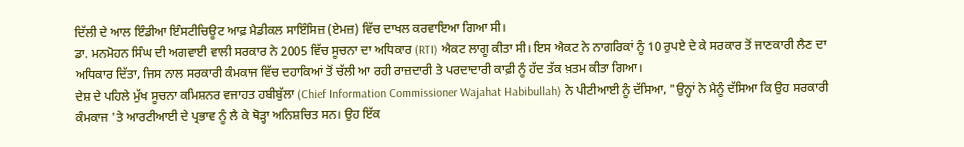ਦਿੱਲੀ ਦੇ ਆਲ ਇੰਡੀਆ ਇੰਸਟੀਚਿਊਟ ਆਫ਼ ਮੈਡੀਕਲ ਸਾਇੰਸਿਜ਼ (ਏਮਜ਼) ਵਿੱਚ ਦਾਖਲ ਕਰਵਾਇਆ ਗਿਆ ਸੀ।
ਡਾ. ਮਨਮੋਹਨ ਸਿੰਘ ਦੀ ਅਗਵਾਈ ਵਾਲੀ ਸਰਕਾਰ ਨੇ 2005 ਵਿੱਚ ਸੂਚਨਾ ਦਾ ਅਧਿਕਾਰ (RTI) ਐਕਟ ਲਾਗੂ ਕੀਤਾ ਸੀ। ਇਸ ਐਕਟ ਨੇ ਨਾਗਰਿਕਾਂ ਨੂੰ 10 ਰੁਪਏ ਦੇ ਕੇ ਸਰਕਾਰ ਤੋਂ ਜਾਣਕਾਰੀ ਲੈਣ ਦਾ ਅਧਿਕਾਰ ਦਿੱਤਾ, ਜਿਸ ਨਾਲ ਸਰਕਾਰੀ ਕੰਮਕਾਜ ਵਿੱਚ ਦਹਾਕਿਆਂ ਤੋਂ ਚੱਲੀ ਆ ਰਹੀ ਰਾਜ਼ਦਾਰੀ ਤੇ ਪਰਦਾਦਾਰੀ ਕਾਫ਼ੀ ਨੂੰ ਹੱਦ ਤੱਕ ਖ਼ਤਮ ਕੀਤਾ ਗਿਆ।
ਦੇਸ਼ ਦੇ ਪਹਿਲੇ ਮੁੱਖ ਸੂਚਨਾ ਕਮਿਸ਼ਨਰ ਵਜਾਹਤ ਹਬੀਬੁੱਲਾ (Chief Information Commissioner Wajahat Habibullah) ਨੇ ਪੀਟੀਆਈ ਨੂੰ ਦੱਸਿਆ, "ਉਨ੍ਹਾਂ ਨੇ ਮੈਨੂੰ ਦੱਸਿਆ ਕਿ ਉਹ ਸਰਕਾਰੀ ਕੰਮਕਾਜ 'ਤੇ ਆਰਟੀਆਈ ਦੇ ਪ੍ਰਭਾਵ ਨੂੰ ਲੈ ਕੇ ਥੋੜ੍ਹਾ ਅਨਿਸ਼ਚਿਤ ਸਨ। ਉਹ ਇੱਕ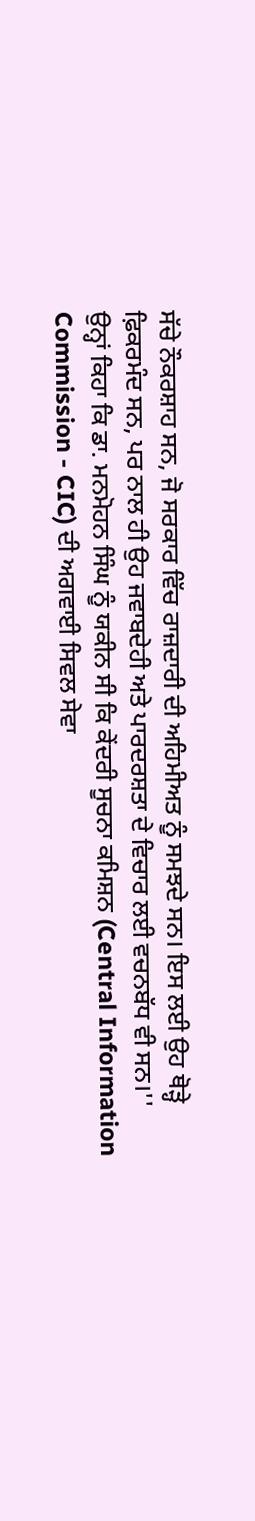ਸੱਚੇ ਨੌਕਰਸ਼ਾਹ ਸਨ, ਜੋ ਸਰਕਾਰ ਵਿੱਚ ਰਾਜ਼ਦਾਰੀ ਦੀ ਅਹਿਮੀਅਤ ਨੂੰ ਸਮਝਦੇ ਸਨ। ਇਸ ਲਈ ਉਹ ਥੋੜ੍ਹੇ ਫ਼ਿਕਰਮੰਦ ਸਨ, ਪਰ ਨਾਲ ਹੀ ਉਹ ਜਵਾਬਦੇਹੀ ਅਤੇ ਪਾਰਦਰਸ਼ਤਾ ਦੇ ਵਿਚਾਰ ਲਈ ਵਚਨਬੱਧ ਵੀ ਸਨ।''
ਉਨ੍ਹਾਂ ਕਿਹਾ ਕਿ ਡਾ. ਮਨਮੋਹਨ ਸਿੰਘ ਨੂੰ ਯਕੀਨ ਸੀ ਕਿ ਕੇਂਦਰੀ ਸੂਚਨਾ ਕਮਿਸ਼ਨ (Central Information Commission - CIC) ਦੀ ਅਗਵਾਈ ਸਿਵਲ ਸੇਵਾ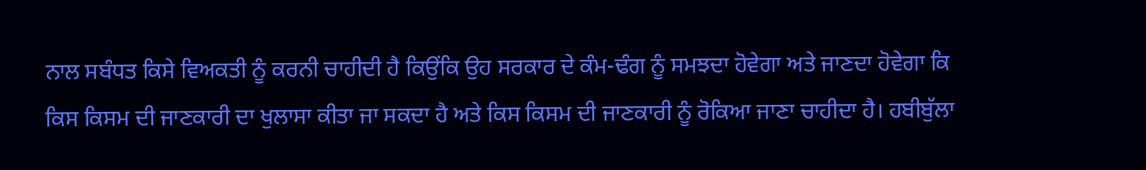ਨਾਲ ਸਬੰਧਤ ਕਿਸੇ ਵਿਅਕਤੀ ਨੂੰ ਕਰਨੀ ਚਾਹੀਦੀ ਹੈ ਕਿਉਂਕਿ ਉਹ ਸਰਕਾਰ ਦੇ ਕੰਮ-ਢੰਗ ਨੂੰ ਸਮਝਦਾ ਹੋਵੇਗਾ ਅਤੇ ਜਾਣਦਾ ਹੋਵੇਗਾ ਕਿ ਕਿਸ ਕਿਸਮ ਦੀ ਜਾਣਕਾਰੀ ਦਾ ਖੁਲਾਸਾ ਕੀਤਾ ਜਾ ਸਕਦਾ ਹੈ ਅਤੇ ਕਿਸ ਕਿਸਮ ਦੀ ਜਾਣਕਾਰੀ ਨੂੰ ਰੋਕਿਆ ਜਾਣਾ ਚਾਹੀਦਾ ਹੈ। ਹਬੀਬੁੱਲਾ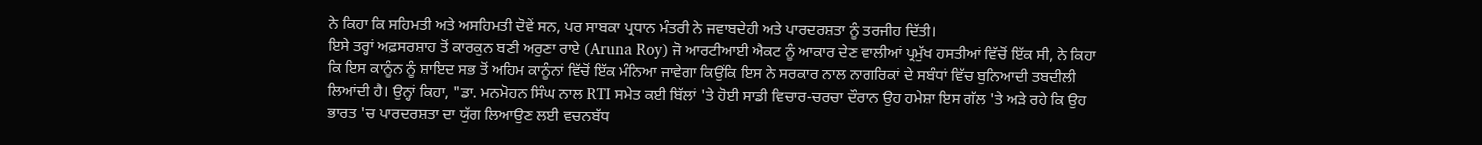ਨੇ ਕਿਹਾ ਕਿ ਸਹਿਮਤੀ ਅਤੇ ਅਸਹਿਮਤੀ ਦੋਵੇਂ ਸਨ, ਪਰ ਸਾਬਕਾ ਪ੍ਰਧਾਨ ਮੰਤਰੀ ਨੇ ਜਵਾਬਦੇਹੀ ਅਤੇ ਪਾਰਦਰਸ਼ਤਾ ਨੂੰ ਤਰਜੀਹ ਦਿੱਤੀ।
ਇਸੇ ਤਰ੍ਹਾਂ ਅਫ਼ਸਰਸ਼ਾਹ ਤੋਂ ਕਾਰਕੁਨ ਬਣੀ ਅਰੁਣਾ ਰਾਏ (Aruna Roy) ਜੋ ਆਰਟੀਆਈ ਐਕਟ ਨੂੰ ਆਕਾਰ ਦੇਣ ਵਾਲੀਆਂ ਪ੍ਰਮੁੱਖ ਹਸਤੀਆਂ ਵਿੱਚੋਂ ਇੱਕ ਸੀ, ਨੇ ਕਿਹਾ ਕਿ ਇਸ ਕਾਨੂੰਨ ਨੂੰ ਸ਼ਾਇਦ ਸਭ ਤੋਂ ਅਹਿਮ ਕਾਨੂੰਨਾਂ ਵਿੱਚੋਂ ਇੱਕ ਮੰਨਿਆ ਜਾਵੇਗਾ ਕਿਉਂਕਿ ਇਸ ਨੇ ਸਰਕਾਰ ਨਾਲ ਨਾਗਰਿਕਾਂ ਦੇ ਸਬੰਧਾਂ ਵਿੱਚ ਬੁਨਿਆਦੀ ਤਬਦੀਲੀ ਲਿਆਂਦੀ ਹੈ। ਉਨ੍ਹਾਂ ਕਿਹਾ, "ਡਾ. ਮਨਮੋਹਨ ਸਿੰਘ ਨਾਲ RTI ਸਮੇਤ ਕਈ ਬਿੱਲਾਂ 'ਤੇ ਹੋਈ ਸਾਡੀ ਵਿਚਾਰ-ਚਰਚਾ ਦੌਰਾਨ ਉਹ ਹਮੇਸ਼ਾ ਇਸ ਗੱਲ 'ਤੇ ਅੜੇ ਰਹੇ ਕਿ ਉਹ ਭਾਰਤ 'ਚ ਪਾਰਦਰਸ਼ਤਾ ਦਾ ਯੁੱਗ ਲਿਆਉਣ ਲਈ ਵਚਨਬੱਧ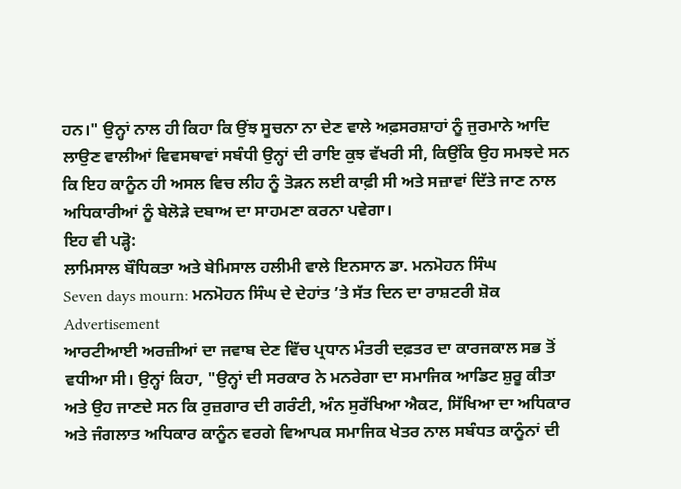ਹਨ।" ਉਨ੍ਹਾਂ ਨਾਲ ਹੀ ਕਿਹਾ ਕਿ ਉਂਝ ਸੂਚਨਾ ਨਾ ਦੇਣ ਵਾਲੇ ਅਫ਼ਸਰਸ਼ਾਹਾਂ ਨੂੰ ਜੁਰਮਾਨੇ ਆਦਿ ਲਾਉਣ ਵਾਲੀਆਂ ਵਿਵਸਥਾਵਾਂ ਸਬੰਧੀ ਉਨ੍ਹਾਂ ਦੀ ਰਾਇ ਕੁਝ ਵੱਖਰੀ ਸੀ, ਕਿਉਂਕਿ ਉਹ ਸਮਝਦੇ ਸਨ ਕਿ ਇਹ ਕਾਨੂੰਨ ਹੀ ਅਸਲ ਵਿਚ ਲੀਹ ਨੂੰ ਤੋੜਨ ਲਈ ਕਾਫ਼ੀ ਸੀ ਅਤੇ ਸਜ਼ਾਵਾਂ ਦਿੱਤੇ ਜਾਣ ਨਾਲ ਅਧਿਕਾਰੀਆਂ ਨੂੰ ਬੇਲੋੜੇ ਦਬਾਅ ਦਾ ਸਾਹਮਣਾ ਕਰਨਾ ਪਵੇਗਾ।
ਇਹ ਵੀ ਪੜ੍ਹੋ:
ਲਾਮਿਸਾਲ ਬੌਧਿਕਤਾ ਅਤੇ ਬੇਮਿਸਾਲ ਹਲੀਮੀ ਵਾਲੇ ਇਨਸਾਨ ਡਾ. ਮਨਮੋਹਨ ਸਿੰਘ
Seven days mourn: ਮਨਮੋਹਨ ਸਿੰਘ ਦੇ ਦੇਹਾਂਤ ’ਤੇ ਸੱਤ ਦਿਨ ਦਾ ਰਾਸ਼ਟਰੀ ਸ਼ੋਕ
Advertisement
ਆਰਟੀਆਈ ਅਰਜ਼ੀਆਂ ਦਾ ਜਵਾਬ ਦੇਣ ਵਿੱਚ ਪ੍ਰਧਾਨ ਮੰਤਰੀ ਦਫ਼ਤਰ ਦਾ ਕਾਰਜਕਾਲ ਸਭ ਤੋਂ ਵਧੀਆ ਸੀ। ਉਨ੍ਹਾਂ ਕਿਹਾ, "ਉਨ੍ਹਾਂ ਦੀ ਸਰਕਾਰ ਨੇ ਮਨਰੇਗਾ ਦਾ ਸਮਾਜਿਕ ਆਡਿਟ ਸ਼ੁਰੂ ਕੀਤਾ ਅਤੇ ਉਹ ਜਾਣਦੇ ਸਨ ਕਿ ਰੁਜ਼ਗਾਰ ਦੀ ਗਰੰਟੀ, ਅੰਨ ਸੁਰੱਖਿਆ ਐਕਟ, ਸਿੱਖਿਆ ਦਾ ਅਧਿਕਾਰ ਅਤੇ ਜੰਗਲਾਤ ਅਧਿਕਾਰ ਕਾਨੂੰਨ ਵਰਗੇ ਵਿਆਪਕ ਸਮਾਜਿਕ ਖੇਤਰ ਨਾਲ ਸਬੰਧਤ ਕਾਨੂੰਨਾਂ ਦੀ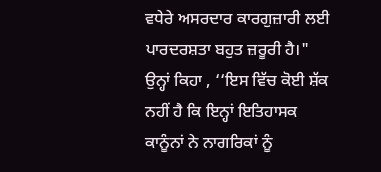ਵਧੇਰੇ ਅਸਰਦਾਰ ਕਾਰਗੁਜ਼ਾਰੀ ਲਈ ਪਾਰਦਰਸ਼ਤਾ ਬਹੁਤ ਜ਼ਰੂਰੀ ਹੈ।"
ਉਨ੍ਹਾਂ ਕਿਹਾ , ‘‘ਇਸ ਵਿੱਚ ਕੋਈ ਸ਼ੱਕ ਨਹੀਂ ਹੈ ਕਿ ਇਨ੍ਹਾਂ ਇਤਿਹਾਸਕ ਕਾਨੂੰਨਾਂ ਨੇ ਨਾਗਰਿਕਾਂ ਨੂੰ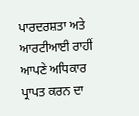ਪਾਰਦਰਸ਼ਤਾ ਅਤੇ ਆਰਟੀਆਈ ਰਾਹੀਂ ਆਪਣੇ ਅਧਿਕਾਰ ਪ੍ਰਾਪਤ ਕਰਨ ਦਾ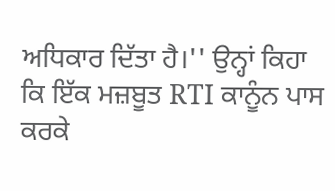ਅਧਿਕਾਰ ਦਿੱਤਾ ਹੈ।'' ਉਨ੍ਹਾਂ ਕਿਹਾ ਕਿ ਇੱਕ ਮਜ਼ਬੂਤ RTI ਕਾਨੂੰਨ ਪਾਸ ਕਰਕੇ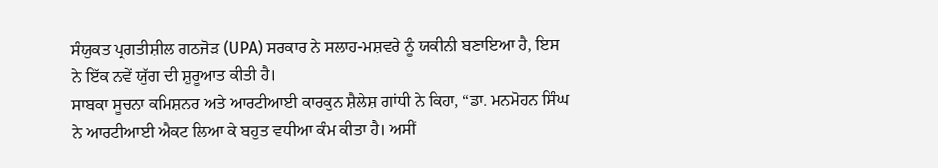ਸੰਯੁਕਤ ਪ੍ਰਗਤੀਸ਼ੀਲ ਗਠਜੋੜ (UPA) ਸਰਕਾਰ ਨੇ ਸਲਾਹ-ਮਸ਼ਵਰੇ ਨੂੰ ਯਕੀਨੀ ਬਣਾਇਆ ਹੈ, ਇਸ ਨੇ ਇੱਕ ਨਵੇਂ ਯੁੱਗ ਦੀ ਸ਼ੁਰੂਆਤ ਕੀਤੀ ਹੈ।
ਸਾਬਕਾ ਸੂਚਨਾ ਕਮਿਸ਼ਨਰ ਅਤੇ ਆਰਟੀਆਈ ਕਾਰਕੁਨ ਸ਼ੈਲੇਸ਼ ਗਾਂਧੀ ਨੇ ਕਿਹਾ, “ਡਾ. ਮਨਮੋਹਨ ਸਿੰਘ ਨੇ ਆਰਟੀਆਈ ਐਕਟ ਲਿਆ ਕੇ ਬਹੁਤ ਵਧੀਆ ਕੰਮ ਕੀਤਾ ਹੈ। ਅਸੀਂ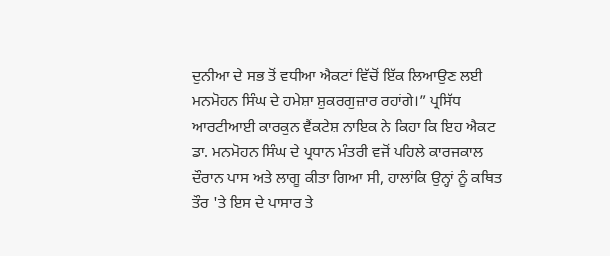ਦੁਨੀਆ ਦੇ ਸਭ ਤੋਂ ਵਧੀਆ ਐਕਟਾਂ ਵਿੱਚੋਂ ਇੱਕ ਲਿਆਉਣ ਲਈ ਮਨਮੋਹਨ ਸਿੰਘ ਦੇ ਹਮੇਸ਼ਾ ਸ਼ੁਕਰਗੁਜ਼ਾਰ ਰਹਾਂਗੇ।” ਪ੍ਰਸਿੱਧ ਆਰਟੀਆਈ ਕਾਰਕੁਨ ਵੈਂਕਟੇਸ਼ ਨਾਇਕ ਨੇ ਕਿਹਾ ਕਿ ਇਹ ਐਕਟ ਡਾ. ਮਨਮੋਹਨ ਸਿੰਘ ਦੇ ਪ੍ਰਧਾਨ ਮੰਤਰੀ ਵਜੋਂ ਪਹਿਲੇ ਕਾਰਜਕਾਲ ਦੌਰਾਨ ਪਾਸ ਅਤੇ ਲਾਗੂ ਕੀਤਾ ਗਿਆ ਸੀ, ਹਾਲਾਂਕਿ ਉਨ੍ਹਾਂ ਨੂੰ ਕਥਿਤ ਤੌਰ 'ਤੇ ਇਸ ਦੇ ਪਾਸਾਰ ਤੇ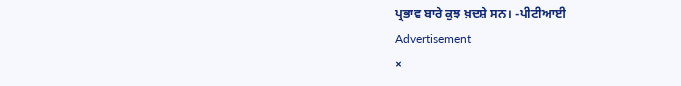ਪ੍ਰਭਾਵ ਬਾਰੇ ਕੁਝ ਖ਼ਦਸ਼ੇ ਸਨ। -ਪੀਟੀਆਈ
Advertisement
×